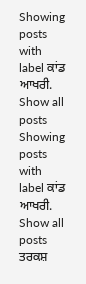Showing posts with label ਕਾਂਡ ਆਖਰੀ. Show all posts
Showing posts with label ਕਾਂਡ ਆਖਰੀ. Show all posts
ਤਰਕਸ਼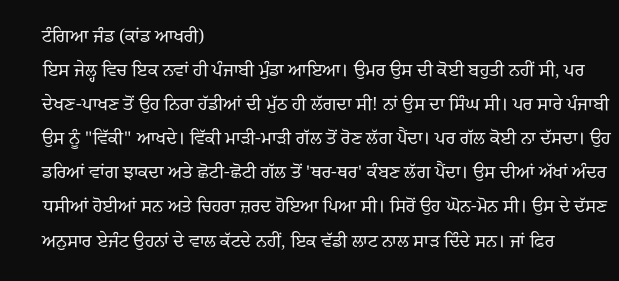ਟੰਗਿਆ ਜੰਡ (ਕਾਂਡ ਆਖਰੀ)
ਇਸ ਜੇਲ੍ਹ ਵਿਚ ਇਕ ਨਵਾਂ ਹੀ ਪੰਜਾਬੀ ਮੁੰਡਾ ਆਇਆ। ਉਮਰ ਉਸ ਦੀ ਕੋਈ ਬਹੁਤੀ ਨਹੀਂ ਸੀ, ਪਰ ਦੇਖਣ-ਪਾਖਣ ਤੋਂ ਉਹ ਨਿਰਾ ਹੱਡੀਆਂ ਦੀ ਮੁੱਠ ਹੀ ਲੱਗਦਾ ਸੀ! ਨਾਂ ਉਸ ਦਾ ਸਿੰਘ ਸੀ। ਪਰ ਸਾਰੇ ਪੰਜਾਬੀ ਉਸ ਨੂੰ "ਵਿੱਕੀ" ਆਖਦੇ। ਵਿੱਕੀ ਮਾੜੀ-ਮਾੜੀ ਗੱਲ ਤੋਂ ਰੋਣ ਲੱਗ ਪੈਂਦਾ। ਪਰ ਗੱਲ ਕੋਈ ਨਾ ਦੱਸਦਾ। ਉਹ ਡਰਿਆਂ ਵਾਂਗ ਝਾਕਦਾ ਅਤੇ ਛੋਟੀ-ਛੋਟੀ ਗੱਲ ਤੋਂ 'ਥਰ-ਥਰ' ਕੰਬਣ ਲੱਗ ਪੈਂਦਾ। ਉਸ ਦੀਆਂ ਅੱਖਾਂ ਅੰਦਰ ਧਸੀਆਂ ਹੋਈਆਂ ਸਨ ਅਤੇ ਚਿਹਰਾ ਜ਼ਰਦ ਹੋਇਆ ਪਿਆ ਸੀ। ਸਿਰੋਂ ਉਹ ਘੋਨ-ਮੋਨ ਸੀ। ਉਸ ਦੇ ਦੱਸਣ ਅਨੁਸਾਰ ਏਜੰਟ ਉਹਨਾਂ ਦੇ ਵਾਲ ਕੱਟਦੇ ਨਹੀਂ, ਇਕ ਵੱਡੀ ਲਾਟ ਨਾਲ ਸਾੜ ਦਿੰਦੇ ਸਨ। ਜਾਂ ਫਿਰ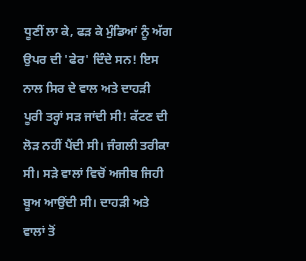ਧੂਣੀਂ ਲਾ ਕੇ, ਫੜ ਕੇ ਮੁੰਡਿਆਂ ਨੂੰ ਅੱਗ ਉਪਰ ਦੀ 'ਫੇਰ' ਦਿੰਦੇ ਸਨ! ਇਸ ਨਾਲ ਸਿਰ ਦੇ ਵਾਲ ਅਤੇ ਦਾਹੜੀ ਪੂਰੀ ਤਰ੍ਹਾਂ ਸੜ ਜਾਂਦੀ ਸੀ! ਕੱਟਣ ਦੀ ਲੋੜ ਨਹੀਂ ਪੈਂਦੀ ਸੀ। ਜੰਗਲੀ ਤਰੀਕਾ ਸੀ। ਸੜੇ ਵਾਲਾਂ ਵਿਚੋਂ ਅਜੀਬ ਜਿਹੀ ਬੂਅ ਆਉਂਦੀ ਸੀ। ਦਾਹੜੀ ਅਤੇ ਵਾਲਾਂ ਤੋਂ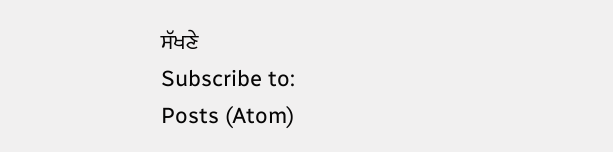ਸੱਖਣੇ
Subscribe to:
Posts (Atom)